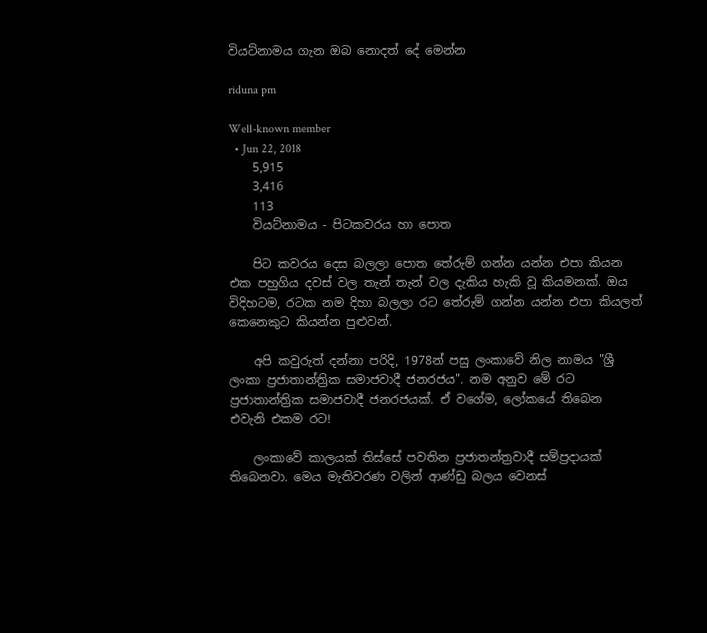වියට්නාමය ගැන ඔබ නොදත් දේ මෙන්න

riduna pm

Well-known member
  • Jun 22, 2018
    5,915
    3,416
    113
    වියට්නාමය - පිටකවරය හා පොත

    පිට කවරය දෙස බලලා පොත තේරුම් ගන්න යන්න එපා කියන එක පහුගිය දවස් වල තැන් තැන් වල දැකිය හැකි වූ කියමනක්. ඔය විදිහටම, රටක නම දිහා බලලා රට තේරුම් ගන්න යන්න එපා කියලත් කෙනෙකුට කියන්න පුළුවන්.

    අපි කවුරුත් දන්නා පරිදි, 1978න් පසු ලංකාවේ නිල නාමය "ශ්‍රී ලංකා ප්‍රජාතාන්ත්‍රික සමාජවාදී ජනරජය". නම අනුව මේ රට ප්‍රජාතාන්ත්‍රික සමාජවාදී ජනරජයක්. ඒ වගේම, ලෝකයේ තිබෙන එවැනි එකම රට!

    ලංකාවේ කාලයක් තිස්සේ පවතින ප්‍රජාතන්ත්‍රවාදී සම්ප්‍රදායක් තිබෙනවා. මෙය මැතිවරණ වලින් ආණ්ඩු බලය වෙනස්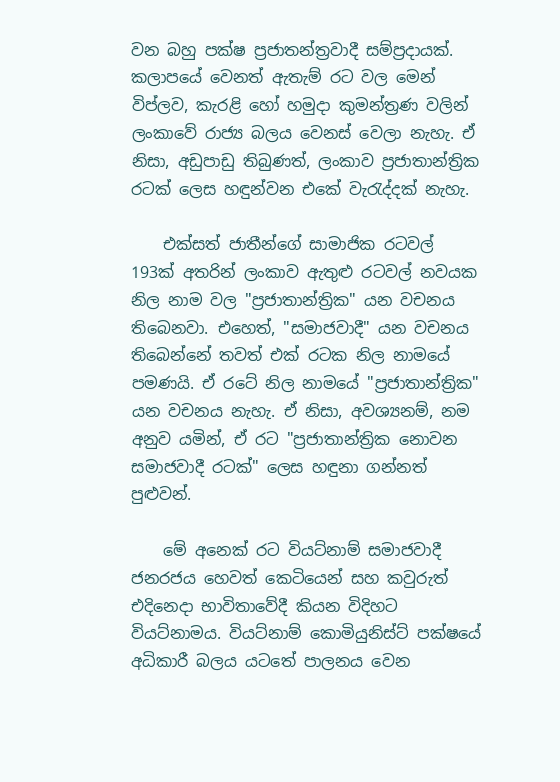වන බහු පක්ෂ ප්‍රජාතන්ත්‍රවාදී සම්ප්‍රදායක්. කලාපයේ වෙනත් ඇතැම් රට වල මෙන් විප්ලව, කැරළි හෝ හමුදා කුමන්ත්‍රණ වලින් ලංකාවේ රාජ්‍ය බලය වෙනස් වෙලා නැහැ. ඒ නිසා, අඩුපාඩු තිබුණත්, ලංකාව ප්‍රජාතාන්ත්‍රික රටක් ලෙස හඳුන්වන එකේ වැරැද්දක් නැහැ.

    එක්සත් ජාතීන්ගේ සාමාජික රටවල් 193ක් අතරින් ලංකාව ඇතුළු රටවල් නවයක නිල නාම වල "ප්‍රජාතාන්ත්‍රික" යන වචනය තිබෙනවා. එහෙත්, "සමාජවාදී" යන වචනය තිබෙන්නේ තවත් එක් රටක නිල නාමයේ පමණයි. ඒ රටේ නිල නාමයේ "ප්‍රජාතාන්ත්‍රික" යන වචනය නැහැ. ඒ නිසා, අවශ්‍යනම්, නම අනුව යමින්, ඒ රට "ප්‍රජාතාන්ත්‍රික නොවන සමාජවාදී රටක්" ලෙස හඳුනා ගන්නත් පුළුවන්.

    මේ අනෙක් රට වියට්නාම් සමාජවාදී ජනරජය හෙවත් කෙටියෙන් සහ කවුරුත් එදිනෙදා භාවිතාවේදී කියන විදිහට වියට්නාමය. වියට්නාම් කොමියුනිස්ට් පක්ෂයේ අධිකාරී බලය යටතේ පාලනය වෙන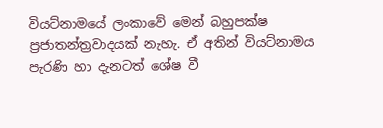වියට්නාමයේ ලංකාවේ මෙන් බහුපක්ෂ ප්‍රජාතන්ත්‍රවාදයක් නැහැ. ඒ අතින් වියට්නාමය පැරණි හා දැනටත් ශේෂ වී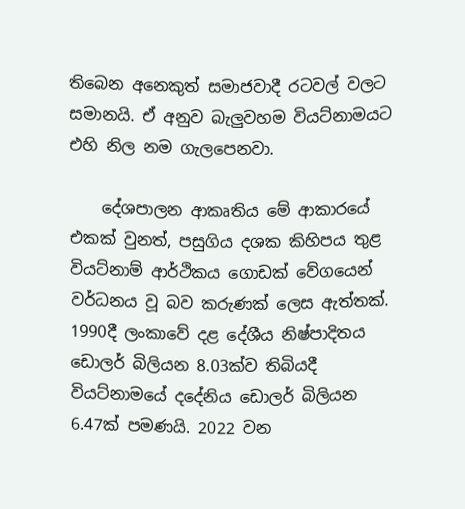තිබෙන අනෙකුත් සමාජවාදී රටවල් වලට සමානයි. ඒ අනුව බැලුවහම වියට්නාමයට එහි නිල නම ගැලපෙනවා.

    දේශපාලන ආකෘතිය මේ ආකාරයේ එකක් වුනත්, පසුගිය දශක කිහිපය තුළ වියට්නාම් ආර්ථිකය ගොඩක් වේගයෙන් වර්ධනය වූ බව කරුණක් ලෙස ඇත්තක්. 1990දී ලංකාවේ දළ දේශීය නිෂ්පාදිතය ඩොලර් බිලියන 8.03ක්ව තිබියදී වියට්නාමයේ දදේනිය ඩොලර් බිලියන 6.47ක් පමණයි. 2022 වන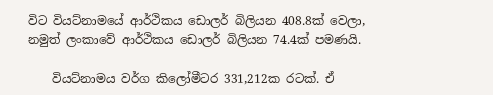විට වියට්නාමයේ ආර්ථිකය ඩොලර් බිලියන 408.8ක් වෙලා, නමුත් ලංකාවේ ආර්ථිකය ඩොලර් බිලියන 74.4ක් පමණයි.

    වියට්නාමය වර්ග කිලෝමීටර 331,212ක රටක්. ඒ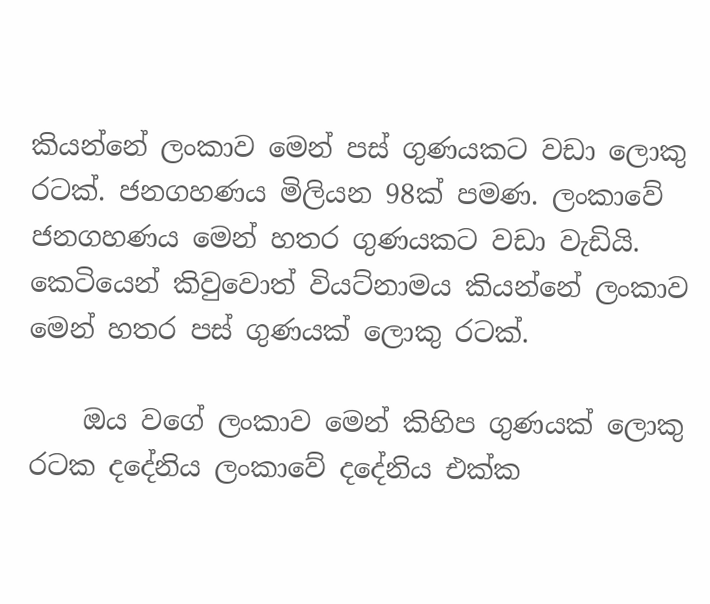කියන්නේ ලංකාව මෙන් පස් ගුණයකට වඩා ලොකු රටක්. ජනගහණය මිලියන 98ක් පමණ. ලංකාවේ ජනගහණය මෙන් හතර ගුණයකට වඩා වැඩියි. කෙටියෙන් කිවුවොත් වියට්නාමය කියන්නේ ලංකාව මෙන් හතර පස් ගුණයක් ලොකු රටක්.

    ඔය වගේ ලංකාව මෙන් කිහිප ගුණයක් ලොකු රටක දදේනිය ලංකාවේ දදේනිය එක්ක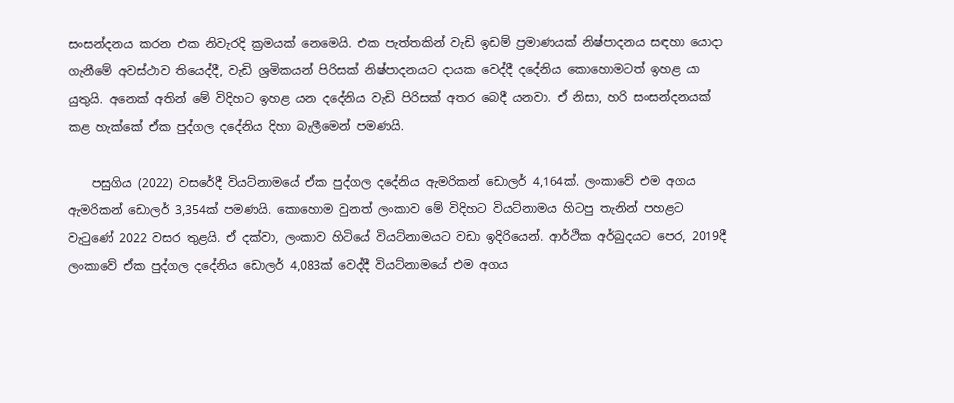සංසන්දනය කරන එක නිවැරදි ක්‍රමයක් නෙමෙයි. එක පැත්තකින් වැඩි ඉඩම් ප්‍රමාණයක් නිෂ්පාදනය සඳහා යොදා ගැනීමේ අවස්ථාව තියෙද්දී, වැඩි ශ්‍රමිකයන් පිරිසක් නිෂ්පාදනයට දායක වෙද්දී දදේනිය කොහොමටත් ඉහළ යා යුතුයි. අනෙක් අතින් මේ විදිහට ඉහළ යන දදේනිය වැඩි පිරිසක් අතර බෙදී යනවා. ඒ නිසා, හරි සංසන්දනයක් කළ හැක්කේ ඒක පුද්ගල දදේනිය දිහා බැලීමෙන් පමණයි.

    පසුගිය (2022) වසරේදී වියට්නාමයේ ඒක පුද්ගල දදේනිය ඇමරිකන් ඩොලර් 4,164ක්. ලංකාවේ එම අගය ඇමරිකන් ඩොලර් 3,354ක් පමණයි. කොහොම වුනත් ලංකාව මේ විදිහට වියට්නාමය හිටපු තැනින් පහළට වැටුණේ 2022 වසර තුළයි. ඒ දක්වා, ලංකාව හිටියේ වියට්නාමයට වඩා ඉදිරියෙන්. ආර්ථික අර්බුදයට පෙර, 2019දී ලංකාවේ ඒක පුද්ගල දදේනිය ඩොලර් 4,083ක් වෙද්දී වියට්නාමයේ එම අගය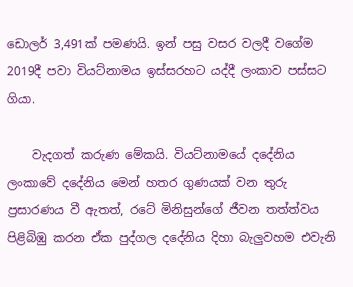ඩොලර් 3,491ක් පමණයි. ඉන් පසු වසර වලදී වගේම 2019දී පවා වියට්නාමය ඉස්සරහට යද්දී ලංකාව පස්සට ගියා.

    වැදගත් කරුණ මේකයි. වියට්නාමයේ දදේනිය ලංකාවේ දදේනිය මෙන් හතර ගුණයක් වන තුරු ප්‍රසාරණය වී ඇතත්, රටේ මිනිසුන්ගේ ජීවන තත්ත්වය පිළිබිඹු කරන ඒක පුද්ගල දදේනිය දිහා බැලුවහම එවැනි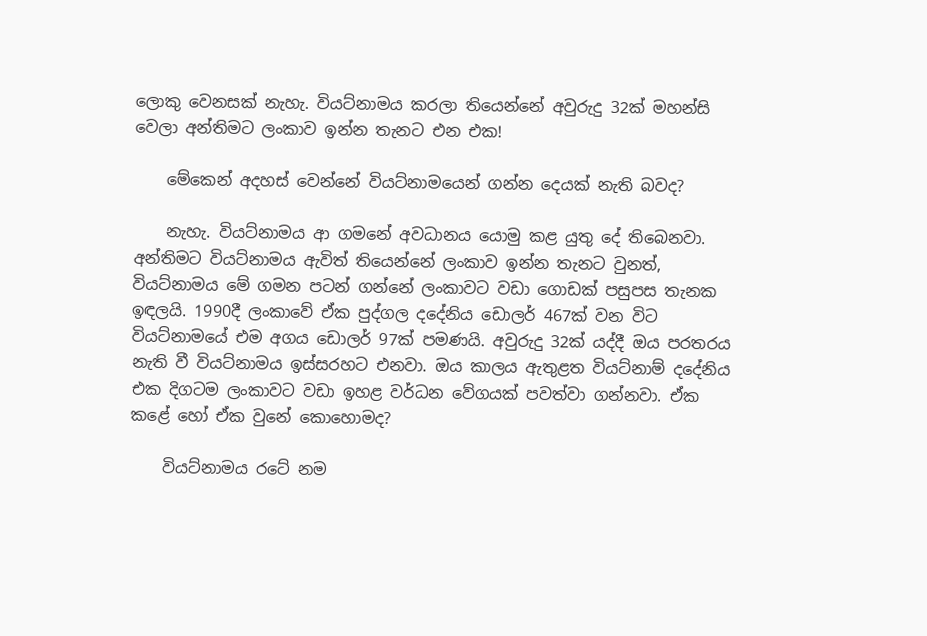ලොකු වෙනසක් නැහැ. වියට්නාමය කරලා තියෙන්නේ අවුරුදු 32ක් මහන්සි වෙලා අන්තිමට ලංකාව ඉන්න තැනට එන එක!

    මේකෙන් අදහස් වෙන්නේ වියට්නාමයෙන් ගන්න දෙයක් නැති බවද?

    නැහැ. වියට්නාමය ආ ගමනේ අවධානය යොමු කළ යුතු දේ තිබෙනවා. අන්තිමට වියට්නාමය ඇවිත් තියෙන්නේ ලංකාව ඉන්න තැනට වුනත්, වියට්නාමය මේ ගමන පටන් ගන්නේ ලංකාවට වඩා ගොඩක් පසුපස තැනක ඉඳලයි. 1990දී ලංකාවේ ඒක පුද්ගල දදේනිය ඩොලර් 467ක් වන විට වියට්නාමයේ එම අගය ඩොලර් 97ක් පමණයි. අවුරුදු 32ක් යද්දී ඔය පරතරය නැති වී වියට්නාමය ඉස්සරහට එනවා. ඔය කාලය ඇතුළත වියට්නාම් දදේනිය එක දිගටම ලංකාවට වඩා ඉහළ වර්ධන වේගයක් පවත්වා ගන්නවා. ඒක කළේ හෝ ඒක වුනේ කොහොමද?

    වියට්නාමය රටේ නම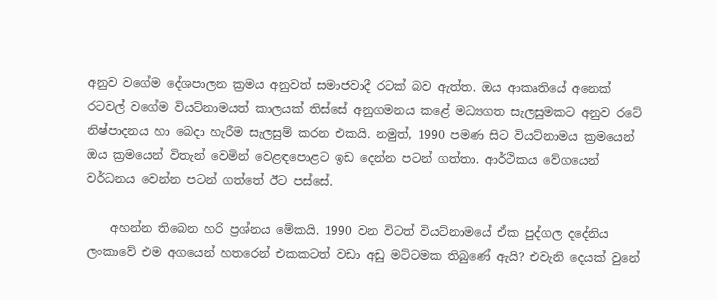අනුව වගේම දේශපාලන ක්‍රමය අනුවත් සමාජවාදී රටක් බව ඇත්ත. ඔය ආකෘතියේ අනෙක් රටවල් වගේම වියට්නාමයත් කාලයක් තිස්සේ අනුගමනය කළේ මධ්‍යගත සැලසුමකට අනුව රටේ නිෂ්පාදනය හා බෙදා හැරීම සැලසුම් කරන එකයි. නමුත්, 1990 පමණ සිට වියට්නාමය ක්‍රමයෙන් ඔය ක්‍රමයෙන් විතැන් වෙමින් වෙළඳපොළට ඉඩ දෙන්න පටන් ගත්තා. ආර්ථිකය වේගයෙන් වර්ධනය වෙන්න පටන් ගත්තේ ඊට පස්සේ.

    අහන්න තිබෙන හරි ප්‍රශ්නය මේකයි. 1990 වන විටත් වියට්නාමයේ ඒක පුද්ගල දදේනිය ලංකාවේ එම අගයෙන් හතරෙන් එකකටත් වඩා අඩු මට්ටමක තිබුණේ ඇයි? එවැනි දෙයක් වුනේ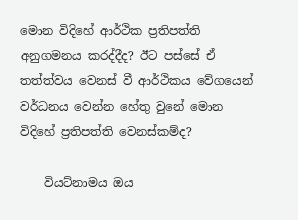මොන විදිහේ ආර්ථික ප්‍රතිපත්ති අනුගමනය කරද්දීද? ඊට පස්සේ ඒ තත්ත්වය වෙනස් වී ආර්ථිකය වේගයෙන් වර්ධනය වෙන්න හේතු වුනේ මොන විදිහේ ප්‍රතිපත්ති වෙනස්කම්ද?

    වියට්නාමය ඔය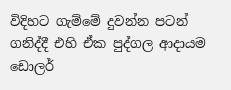විදිහට ගැම්මේ දුවන්න පටන් ගනිද්දී එහි ඒක පුද්ගල ආදායම ඩොලර්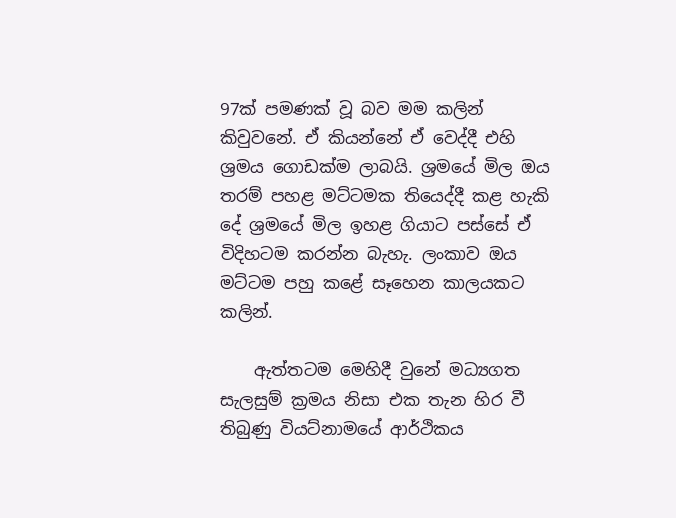97ක් පමණක් වූ බව මම කලින් කිවුවනේ. ඒ කියන්නේ ඒ වෙද්දී එහි ශ්‍රමය ගොඩක්ම ලාබයි. ශ්‍රමයේ මිල ඔය තරම් පහළ මට්ටමක තියෙද්දී කළ හැකි දේ ශ්‍රමයේ මිල ඉහළ ගියාට පස්සේ ඒ විදිහටම කරන්න බැහැ. ලංකාව ඔය මට්ටම පහු කළේ සෑහෙන කාලයකට කලින්.

    ඇත්තටම මෙහිදී වුනේ මධ්‍යගත සැලසුම් ක්‍රමය නිසා එක තැන හිර වී තිබුණු වියට්නාමයේ ආර්ථිකය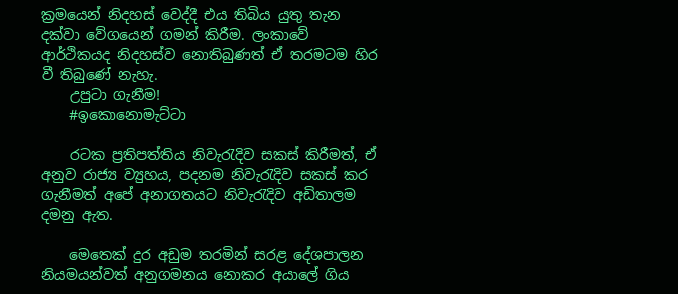ක්‍රමයෙන් නිදහස් වෙද්දී එය තිබිය යුතු තැන දක්වා වේගයෙන් ගමන් කිරීම. ලංකාවේ ආර්ථිකයද නිදහස්ව නොතිබුණත් ඒ තරමටම හිර වී තිබුණේ නැහැ.
    උපුටා ගැනීම!
    #ඉකොනොමැට්ටා

    රටක ප්‍රතිපත්තිය නිවැරැදිව සකස් කිරීමත්, ඒ අනුව රාජ්‍ය ව්‍යුහය, පදනම නිවැරැදිව සකස් කර ගැනීමත් අපේ අනාගතයට නිවැරැදිව අඩිතාලම දමනු ඇත.

    මෙතෙක් දුර අඩුම තරමින් සරළ දේශපාලන නියමයන්වත් අනුගමනය නොකර අයාලේ ගිය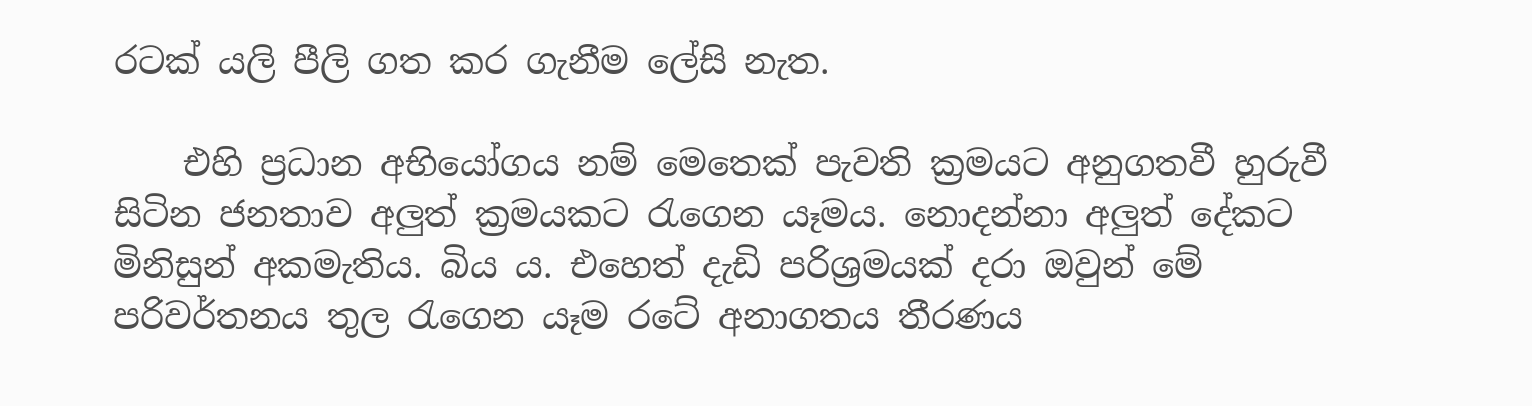රටක් යලි පීලි ගත කර ගැනීම ලේසි නැත.

    එහි ප්‍රධාන අභියෝගය නම් මෙතෙක් පැවති ක්‍රමයට අනුගතවී හුරුවී සිටින ජනතාව අලුත් ක්‍රමයකට රැගෙන යෑමය. නොදන්නා අලුත් දේකට මිනිසුන් අකමැතිය. බිය ය. එහෙත් දැඩි පරිශ්‍රමයක් දරා ඔවුන් මේ පරිවර්තනය තුල රැගෙන යෑම රටේ අනාගතය තීරණය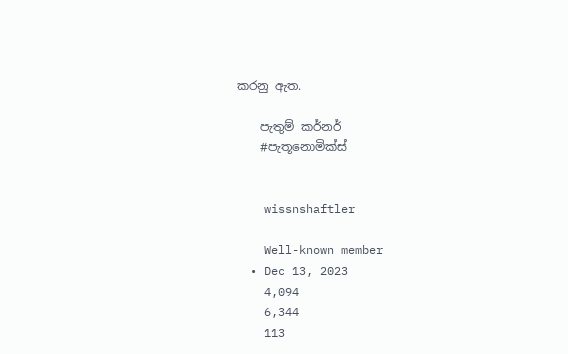කරනු ඇත.

    පැතුම් කර්නර්
    #පැතූනොමික්ස්


    wissnshaftler

    Well-known member
  • Dec 13, 2023
    4,094
    6,344
    113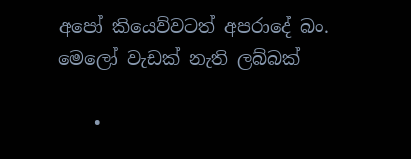අපෝ කියෙව්වටත් අපරාදේ බං. මෙලෝ වැඩක් නැති ලබ්බක්

    •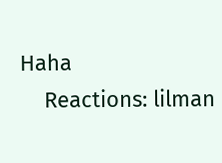Haha
    Reactions: lilman